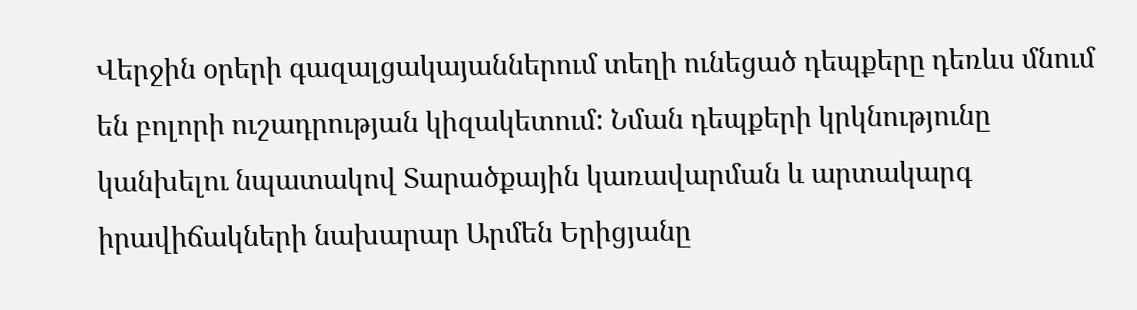Վերջին օրերի գազալցակայաններում տեղի ունեցած դեպքերը դեռևս մնում են բոլորի ուշադրության կիզակետում: Նման դեպքերի կրկնությունը կանխելու նպատակով Տարածքային կառավարման և արտակարգ իրավիճակների նախարար Արմեն Երիցյանը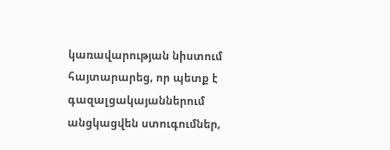կառավարության նիստում հայտարարեց, որ պետք է գազալցակայաններում անցկացվեն ստուգումներ,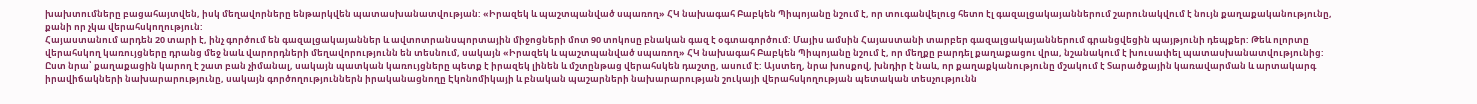խախտումները բացահայտվեն, իսկ մեղավորները ենթարկվեն պատասխանատվության: «Իրազեկ և պաշտպանված սպառող» ՀԿ նախագահ Բաբկեն Պիպոյանը նշում է, որ տուգանվելուց հետո էլ գազալցակայաններում շարունակվում է նույն քաղաքականությունը, քանի որ չկա վերահսկողություն:
Հայաստանում արդեն 20 տարի է, ինչ գործում են գազալցակայաններ և ավտոտրանսպորտային միջոցների մոտ 90 տոկոսը բնական գազ է օգտագործում: Մայիս ամսին Հայաստանի տարբեր գազալցակայաններում գրանցվեցին պայթյունի դեպքեր: Թեև ոլորտը վերահսկող կառույցները դրանց մեջ նաև վարորդների մեղավորությունն են տեսնում, սակայն «Իրազեկ և պաշտպանված սպառող» ՀԿ նախագահ Բաբկեն Պիպոյանը նշում է, որ մեղքը բարդել քաղաքացու վրա, նշանակում է խուսափել պատասխանատվությունից:
Ըստ նրա՝ քաղաքացին կարող է շատ բան չիմանալ, սակայն պատկան կառույցները պետք է իրազեկ լինեն և մշտընթաց վերահսկեն դաշտը, ասում է: Այստեղ, նրա խոսքով, խնդիր է նաև, որ քաղաքկանությունը մշակում է Տարածքային կառավարման և արտակարգ իրավիճակների նախարարությունը, սակայն գործողություններն իրականացնողը Էկոնոմիկայի և բնական պաշարների նախարարության շուկայի վերահսկողության պետական տեսչությունն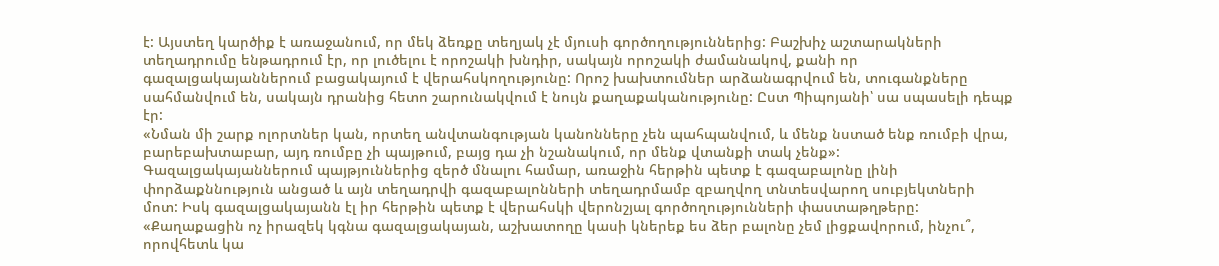է: Այստեղ կարծիք է առաջանում, որ մեկ ձեռքը տեղյակ չէ մյուսի գործողություններից: Բաշխիչ աշտարակների տեղադրումը ենթադրում էր, որ լուծելու է որոշակի խնդիր, սակայն որոշակի ժամանակով, քանի որ գազալցակայաններում բացակայում է վերահսկողությունը: Որոշ խախտումներ արձանագրվում են, տուգանքները սահմանվում են, սակայն դրանից հետո շարունակվում է նույն քաղաքականությունը: Ըստ Պիպոյանի՝ սա սպասելի դեպք էր:
«Նման մի շարք ոլորտներ կան, որտեղ անվտանգության կանոնները չեն պահպանվում, և մենք նստած ենք ռումբի վրա, բարեբախտաբար, այդ ռումբը չի պայթում, բայց դա չի նշանակում, որ մենք վտանքի տակ չենք»:
Գազալցակայաններում պայթյուններից զերծ մնալու համար, առաջին հերթին պետք է գազաբալոնը լինի փորձաքննություն անցած և այն տեղադրվի գազաբալոնների տեղադրմամբ զբաղվող տնտեսվարող սուբյեկտների մոտ: Իսկ գազալցակայանն էլ իր հերթին պետք է վերահսկի վերոնշյալ գործողությունների փաստաթղթերը:
«Քաղաքացին ոչ իրազեկ կգնա գազալցակայան, աշխատողը կասի կներեք ես ձեր բալոնը չեմ լիցքավորում, ինչու՞, որովհետև կա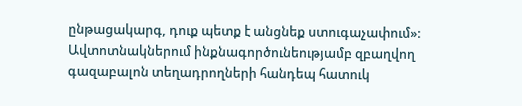ընթացակարգ, դուք պետք է անցնեք ստուգաչափում»:
Ավտոտնակներում ինքնագործունեությամբ զբաղվող գազաբալոն տեղադրողների հանդեպ հատուկ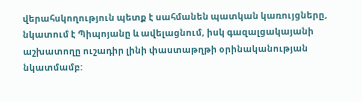վերահսկողություն պետք է սահմանեն պատկան կառույցները, նկատում է Պիպոյանը և ավելացնում, իսկ գազալցակայանի աշխատողը ուշադիր լինի փաստաթղթի օրինականության նկատմամբ: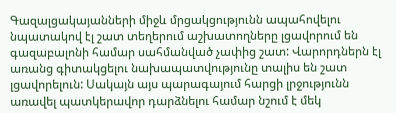Գազալցակայանների միջև մրցակցությունն ապահովելու նպատակով էլ շատ տեղերում աշխատողները լցավորում են գազաբալոնի համար սահմանված չափից շատ: Վարորդներն էլ առանց գիտակցելու նախապատվությունը տալիս են շատ լցավորելուն: Սակայն այս պարագայում հարցի լրջությունն առավել պատկերավոր դարձնելու համար նշում է մեկ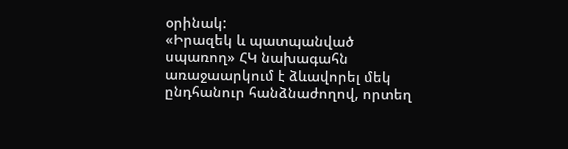օրինակ:
«Իրազեկ և պատպանված սպառող» ՀԿ նախագահն առաջաարկում է ձևավորել մեկ ընդհանուր հանձնաժողով, որտեղ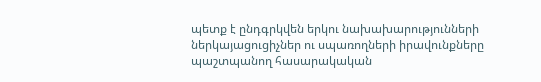պետք է ընդգրկվեն երկու նախախարությունների ներկայացուցիչներ ու սպառողների իրավունքները պաշտպանող հասարակական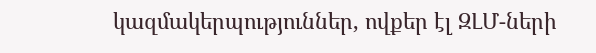կազմակերպություններ, ովքեր էլ ԶԼՄ-ների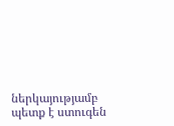ներկայությամբ պետք է ստուգեն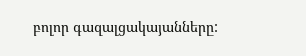բոլոր գազալցակայանները: